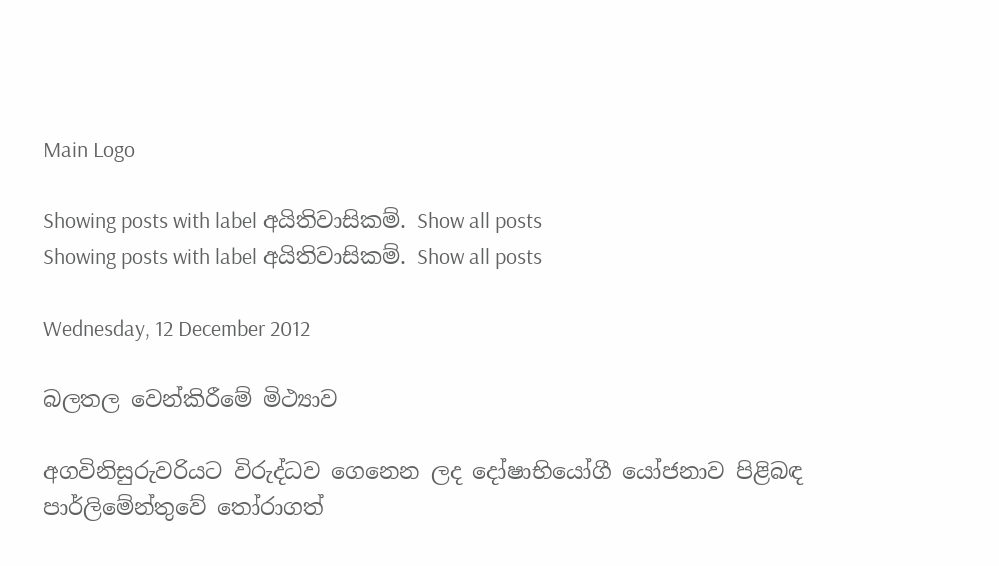Main Logo

Showing posts with label අයිතිවාසිකම්. Show all posts
Showing posts with label අයිතිවාසිකම්. Show all posts

Wednesday, 12 December 2012

බලතල වෙන්කිරීමේ මිථ්‍යාව

අගවිනිසුරුවරියට විරුද්ධව ගෙනෙන ලද දෝෂාභියෝගී යෝජනාව පිළිබඳ පාර්ලිමේන්තුවේ තෝරාගත්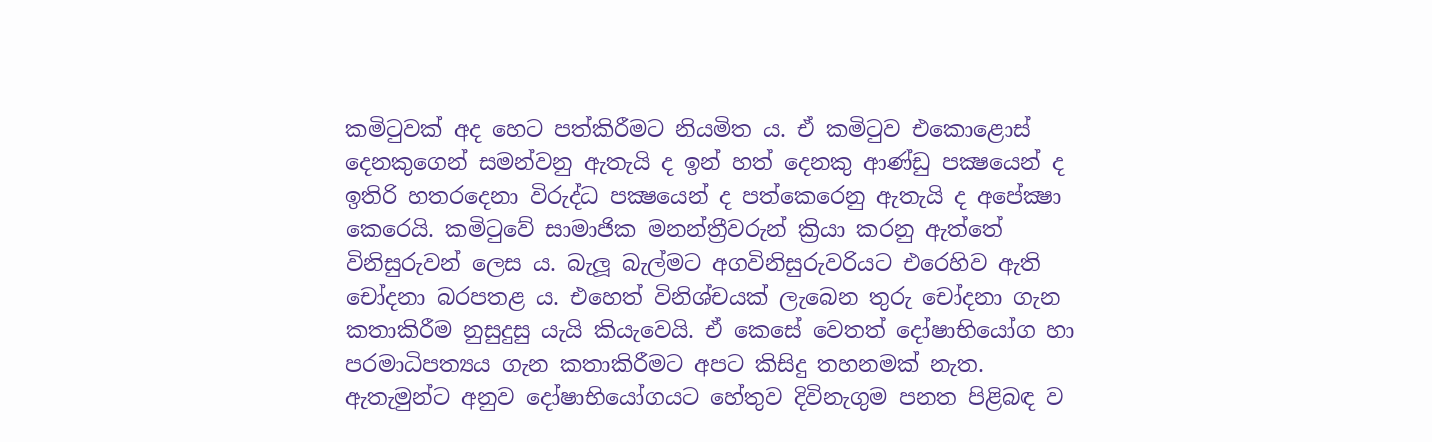කමිටුවක් අද හෙට පත්කිරීමට නියමිත ය. ඒ කමිටුව එකොළොස් දෙනකුගෙන් සමන්වනු ඇතැයි ද ඉන් හත් දෙනකු ආණ්ඩු පක්‍ෂයෙන් ද ඉතිරි හතරදෙනා විරුද්ධ පක්‍ෂයෙන් ද පත්කෙරෙනු ඇතැයි ද අපේක්‍ෂා කෙරෙයි. කමිටුවේ සාමාජික මනන්ත්‍රීවරුන් ක්‍රියා කරනු ඇත්තේ විනිසුරුවන් ලෙස ය. බැලූ බැල්මට අගවිනිසුරුවරියට එරෙහිව ඇති චෝදනා බරපතළ ය. එහෙත් විනිශ්චයක් ලැබෙන තුරු චෝදනා ගැන කතාකිරීම නුසුදුසු යැයි කියැවෙයි. ඒ කෙසේ වෙතත් දෝෂාභියෝග හා පරමාධිපත්‍යය ගැන කතාකිරීමට අපට කිසිදු තහනමක් නැත. ඇතැමුන්ට අනුව දෝෂාභියෝගයට හේතුව දිවිනැගුම පනත පිළිබඳ ව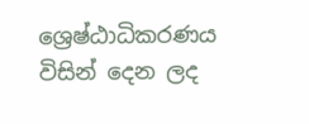ශ්‍රෙෂ්ඨාධිකරණය විසින් දෙන ලද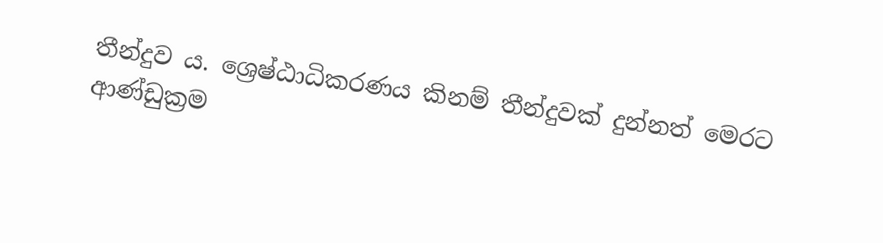තීන්දුව ය. ශ්‍රෙෂ්ඨාධිකරණය කිනම් තීන්දුවක් දුන්නත් මෙරට ආණ්ඩුක්‍රම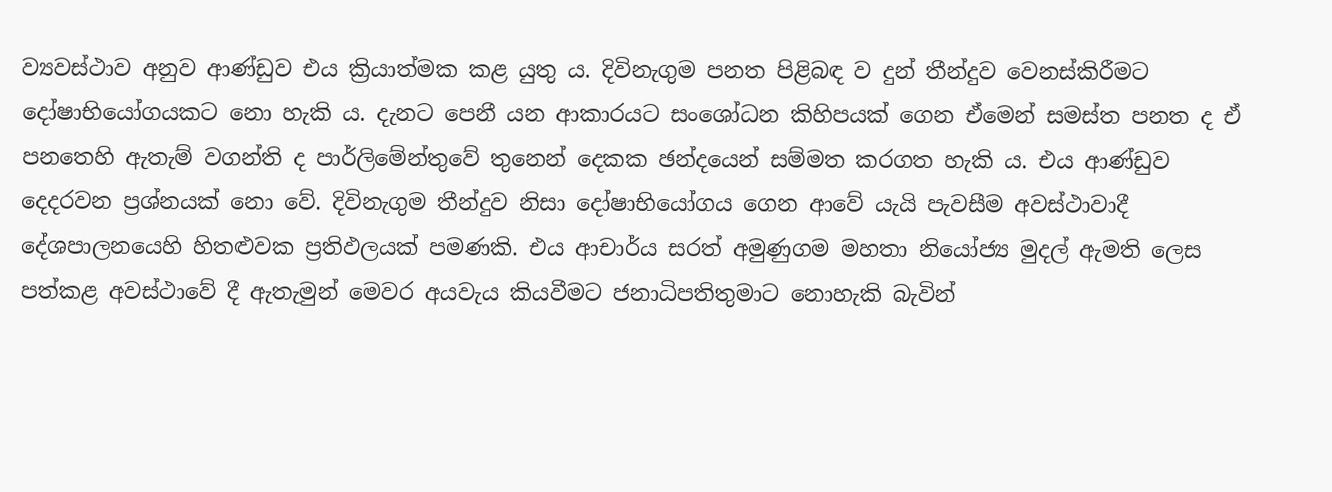ව්‍යවස්ථාව අනුව ආණ්ඩුව එය ක්‍රියාත්මක කළ යුතු ය. දිවිනැගුම පනත පිළිබඳ ව දුන් තීන්දුව වෙනස්කිරීමට දෝෂාභියෝගයකට නො හැකි ය. දැනට පෙනී යන ආකාරයට සංශෝධන කිහිපයක් ගෙන ඒමෙන් සමස්ත පනත ද ඒ පනතෙහි ඇතැම් වගන්ති ද පාර්ලිමේන්තුවේ තුනෙන් දෙකක ඡන්දයෙන් සම්මත කරගත හැකි ය. එය ආණ්ඩුව දෙදරවන ප්‍රශ්නයක් නො වේ. දිවිනැගුම තීන්දුව නිසා දෝෂාභියෝගය ගෙන ආවේ යැයි පැවසීම අවස්ථාවාදී දේශපාලනයෙහි හිතළුවක ප්‍රතිඵලයක් පමණකි. එය ආචාර්ය සරත් අමුණුගම මහතා නියෝජ්‍ය මුදල් ඇමති ලෙස පත්කළ අවස්ථාවේ දී ඇතැමුන් මෙවර අයවැය කියවීමට ජනාධිපතිතුමාට නොහැකි බැවින්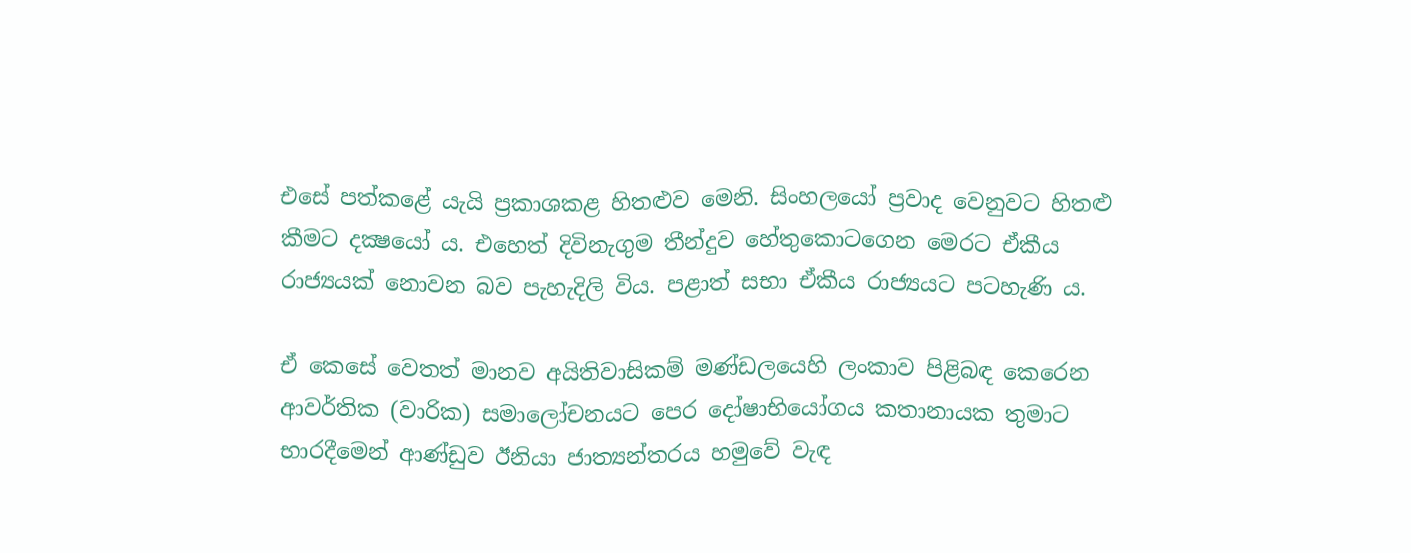එසේ පත්කළේ යැයි ප්‍රකාශකළ හිතළුව මෙනි. සිංහලයෝ ප්‍රවාද වෙනුවට හිතළු කීමට දක්‍ෂයෝ ය. එහෙත් දිවිනැගුම තීන්දුව හේතුකොටගෙන මෙරට ඒකීය රාජ්‍යයක් නොවන බව පැහැදිලි විය. පළාත් සභා ඒකීය රාජ්‍යයට පටහැණි ය.

ඒ කෙසේ වෙතත් මානව අයිතිවාසිකම් මණ්ඩලයෙහි ලංකාව පිළිබඳ කෙරෙන ආවර්තික (වාරික) සමාලෝචනයට පෙර දෝෂාභියෝගය කතානායක තුමාට භාරදීමෙන් ආණ්ඩුව ඊනියා ජාත්‍යන්තරය හමුවේ වැඳ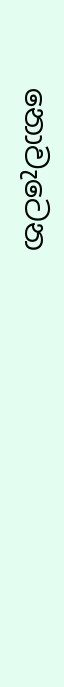නොවැටෙන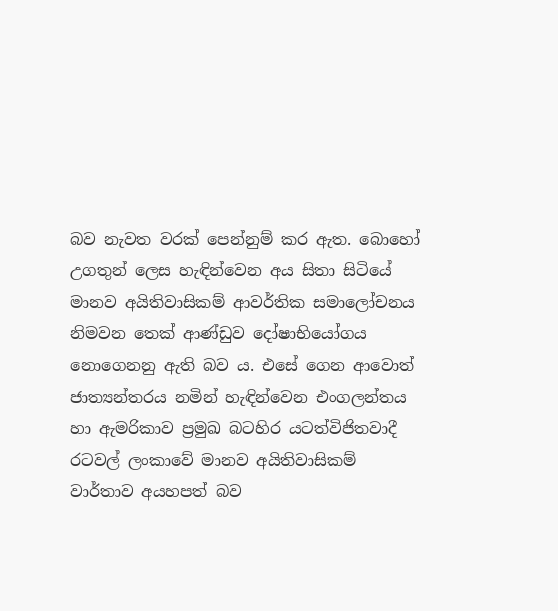බව නැවත වරක් පෙන්නුම් කර ඇත. බොහෝ උගතුන් ලෙස හැඳින්වෙන අය සිතා සිටියේ මානව අයිතිවාසිකම් ආවර්තික සමාලෝචනය නිමවන තෙක් ආණ්ඩුව දෝෂාභියෝගය නොගෙනනු ඇති බව ය. එසේ ගෙන ආවොත් ජාත්‍යන්තරය නමින් හැඳින්වෙන එංගලන්තය හා ඇමරිකාව ප්‍රමුඛ බටහිර යටත්විජිතවාදී රටවල් ලංකාවේ මානව අයිතිවාසිකම් වාර්තාව අයහපත් බව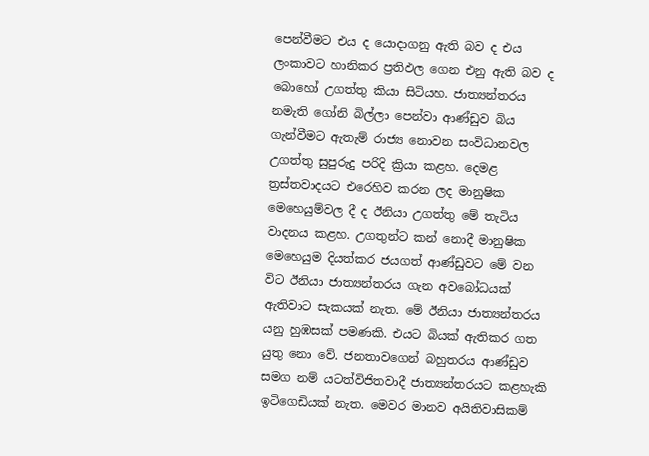පෙන්වීමට එය ද යොදාගනු ඇති බව ද එය ලංකාවට හානිකර ප්‍රතිඵල ගෙන එනු ඇති බව ද බොහෝ උගත්තු කියා සිටියහ. ජාත්‍යන්තරය නමැති ගෝනි බිල්ලා පෙන්වා ආණ්ඩුව බිය ගැන්වීමට ඇතැම් රාජ්‍ය නොවන සංවිධානවල උගත්තු සුපුරුදු පරිදි ක්‍රියා කළහ. දෙමළ ත්‍රස්තවාදයට එරෙහිව කරන ලද මානුෂික මෙහෙයුම්වල දී ද ඊනියා උගත්තු මේ තැටිය වාදනය කළහ. උගතුන්ට කන් නොදී මානුෂික මෙහෙයුම දියත්කර ජයගත් ආණ්ඩුවට මේ වන විට ඊනියා ජාත්‍යන්තරය ගැන අවබෝධයක් ඇතිවාට සැකයක් නැත. මේ ඊනියා ජාත්‍යන්තරය යනු හුඹසක් පමණකි. එයට බියක් ඇතිකර ගත යුතු නො වේ. ජනතාවගෙන් බහුතරය ආණ්ඩුව සමග නම් යටත්විජිතවාදී ජාත්‍යන්තරයට කළහැකි ඉටිගෙඩියක් නැත. මෙවර මානව අයිතිවාසිකම්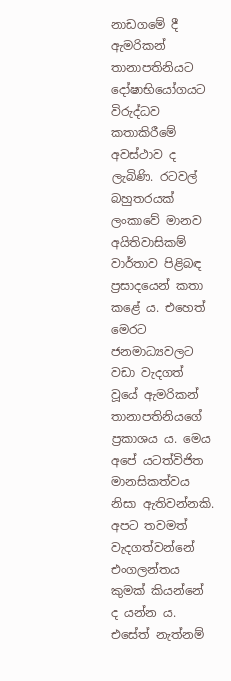නාඩගමේ දී ඇමරිකන් තානාපතිනියට දෝෂාභියෝගයට විරුද්ධව කතාකිරීමේ අවස්ථාව ද ලැබිණි. රටවල් බහුතරයක් ලංකාවේ මානව අයිතිවාසිකම් වාර්තාව පිළිබඳ ප්‍රසාදයෙන් කතා කළේ ය. එහෙත් මෙරට ජනමාධ්‍යවලට වඩා වැදගත් වූයේ ඇමරිකන් තානාපතිනියගේ ප්‍රකාශය ය. මෙය අපේ යටත්විජිත මානසිකත්වය නිසා ඇතිවන්නකි. අපට තවමත් වැදගත්වන්නේ එංගලන්තය කුමක් කියන්නේ ද යන්න ය. එසේත් නැත්නම්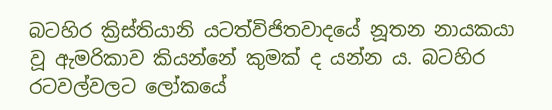බටහිර ක්‍රිස්තියානි යටත්විජිතවාදයේ නූතන නායකයා වූ ඇමරිකාව කියන්නේ කුමක් ද යන්න ය. බටහිර රටවල්වලට ලෝකයේ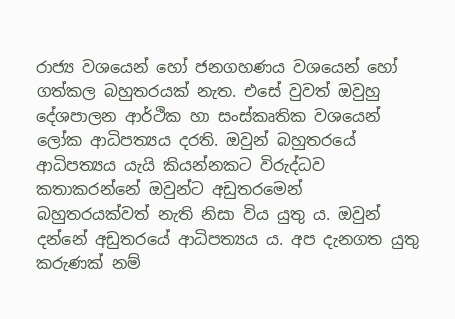රාජ්‍ය වශයෙන් හෝ ජනගහණය වශයෙන් හෝ ගත්කල බහුතරයක් නැත. එසේ වුවත් ඔවුහු දේශපාලන ආර්ථික හා සංස්කෘතික වශයෙන් ලෝක ආධිපත්‍යය දරති. ඔවුන් බහුතරයේ ආධිපත්‍යය යැයි කියන්නකට විරුද්ධව කතාකරන්නේ ඔවුන්ට අඩුතරමෙන් බහුතරයක්වත් නැති නිසා විය යුතු ය. ඔවුන් දන්නේ අඩුතරයේ ආධිපත්‍යය ය. අප දැනගත යුතු කරුණක් නම්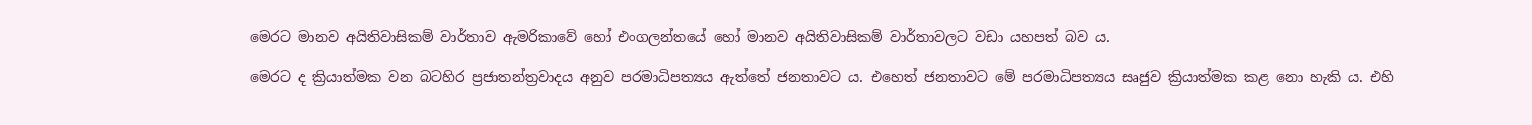මෙරට මානව අයිතිවාසිකම් වාර්තාව ඇමරිකාවේ හෝ එංගලන්තයේ හෝ මානව අයිතිවාසිකම් වාර්තාවලට වඩා යහපත් බව ය.

මෙරට ද ක්‍රියාත්මක වන බටහිර ප්‍රජාතන්ත්‍රවාදය අනුව පරමාධිපත්‍යය ඇත්තේ ජනතාවට ය. එහෙත් ජනතාවට මේ පරමාධිපත්‍යය සෘජුව ක්‍රියාත්මක කළ නො හැකි ය. එහි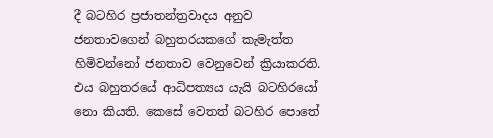දී බටහිර ප්‍රජාතන්ත්‍රවාදය අනුව ජනතාවගෙන් බහුතරයකගේ කැමැත්ත හිමිවන්නෝ ජනතාව වෙනුවෙන් ක්‍රියාකරති. එය බහුතරයේ ආධිපත්‍යය යැයි බටහිරයෝ නො කියති. කෙසේ වෙතත් බටහිර පොතේ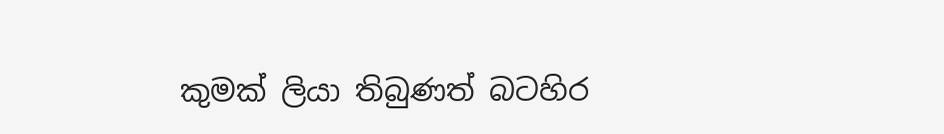කුමක් ලියා තිබුණත් බටහිර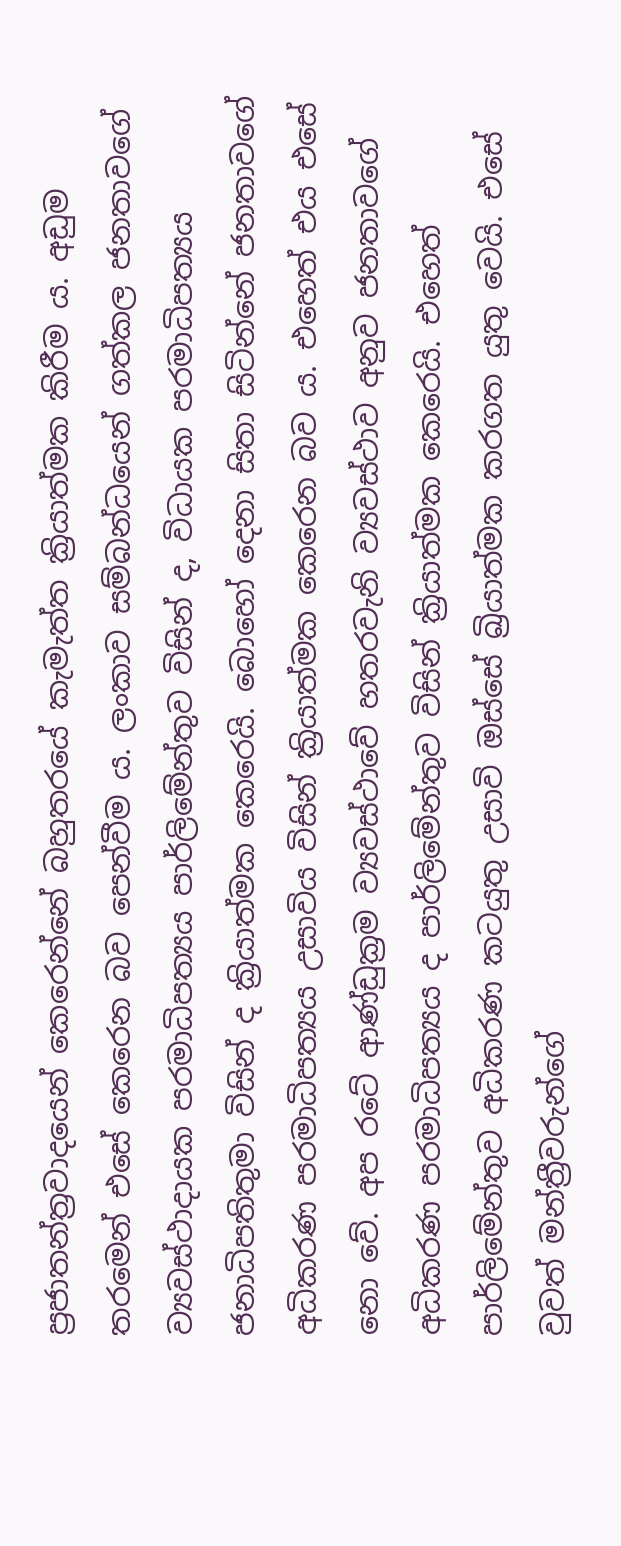ප්‍රජාතන්ත්‍රවාදයෙන් කෙරෙන්නේ බහුතරයේ කැමැත්ත ක්‍රියාත්මක කිරීම ය. අඩුම තරමෙන් එසේ කෙරෙන බව පෙන්වීම ය. ලංකාව සම්බන්ධයෙන් ගත්කල ජනතාවගේ ව්‍යවස්ථාදායක පරමාධිපත්‍යය පාර්ලිමේන්තුව විසින් ද, විධායක පරමාධිපත්‍යය ජනාධිපතිතුමා විසින් ද ක්‍රියාත්මක කෙරෙයි. බොහෝ දෙනා සිතා සිටින්නේ ජනතාවගේ අධිකරණ පරමාධිපත්‍යය උසාවිය විසින් ක්‍රියාත්මක කෙරෙන බව ය. එහෙත් එය එසේ නො වේ. අප රටේ ආණ්ඩුක්‍රම ව්‍යවස්ථාවේ හතරවැනි ව්‍යවස්ථාව අනුව ජනතාවගේ අධිකරණ පරමාධිපත්‍යය ද පාර්ලිමේන්තුව විසින් ක්‍රියාත්මක කෙරෙයි. එහෙත් පාර්ලිමේන්තුව අධිකරණ කටයුතු උසාවි ඔස්සේ ඛ්‍රියාත්මක කරගත යුතු වෙයි. එසේ වුවත් මන්ත්‍රීවරුන්ගේ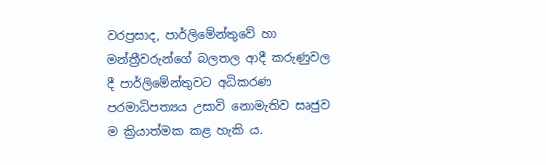වරප්‍රසාද, පාර්ලිමේන්තුවේ හා මන්ත්‍රීවරුන්ගේ බලතල ආදී කරුණුවල දී පාර්ලිමේන්තුවට අධිකරණ පරමාධිපත්‍යය උසාවි නොමැතිව සෘජුව ම ක්‍රියාත්මක කළ හැකි ය.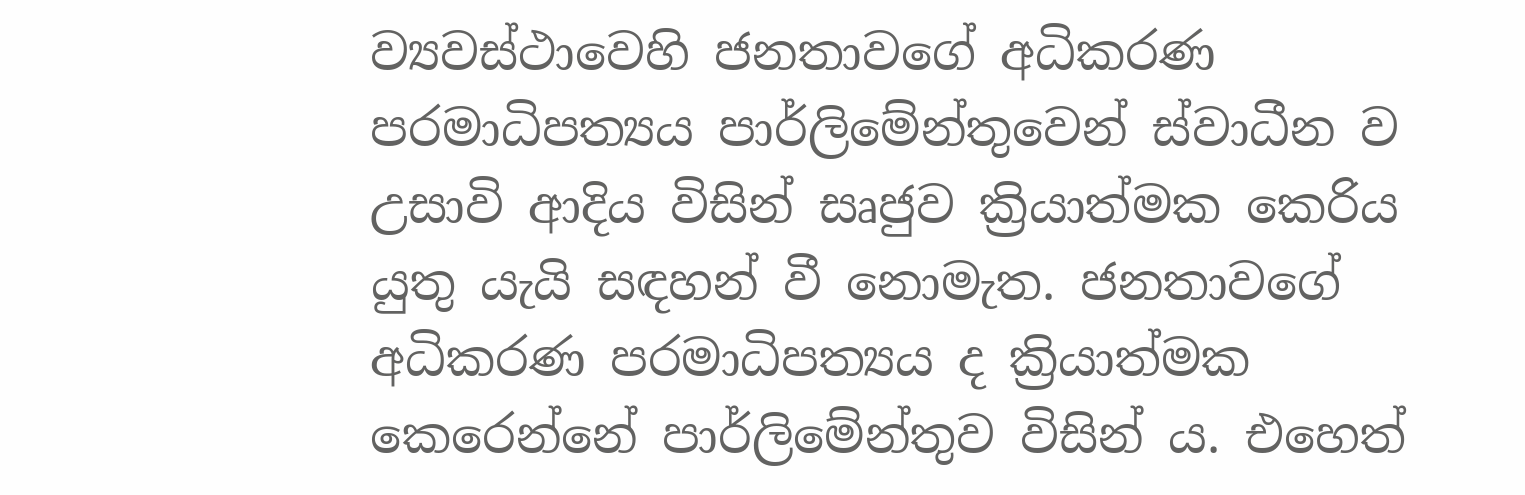ව්‍යවස්ථාවෙහි ජනතාවගේ අධිකරණ පරමාධිපත්‍යය පාර්ලිමේන්තුවෙන් ස්වාධීන ව උසාවි ආදිය විසින් සෘජුව ක්‍රියාත්මක කෙරිය යුතු යැයි සඳහන් වී නොමැත. ජනතාවගේ අධිකරණ පරමාධිපත්‍යය ද ක්‍රියාත්මක කෙරෙන්නේ පාර්ලිමේන්තුව විසින් ය. එහෙත්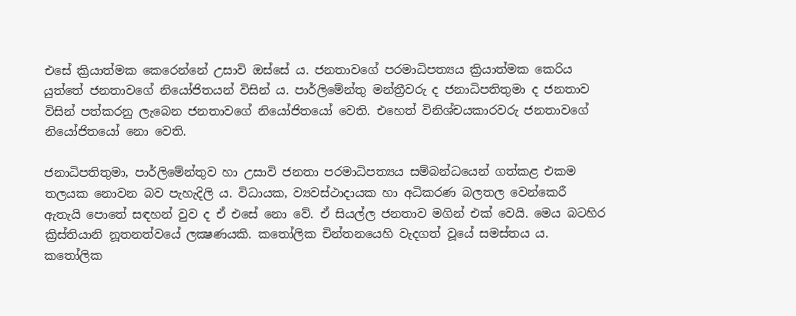එසේ ක්‍රියාත්මක කෙරෙන්නේ උසාවි ඔස්සේ ය. ජනතාවගේ පරමාධිපත්‍යය ක්‍රියාත්මක කෙරිය යුත්තේ ජනතාවගේ නියෝජිතයන් විසින් ය. පාර්ලිමේන්තු මන්ත්‍රීවරු ද ජනාධිපතිතුමා ද ජනතාව විසින් පත්කරනු ලැබෙන ජනතාවගේ නියෝජිතයෝ වෙති. එහෙත් විනිශ්චයකාරවරු ජනතාවගේ නියෝජිතයෝ නො වෙති.

ජනාධිපතිතුමා, පාර්ලිමේන්තුව හා උසාවි ජනතා පරමාධිපත්‍යය සම්බන්ධයෙන් ගත්කළ එකම තලයක නොවන බව පැහැදිලි ය. විධායක, ව්‍යවස්ථාදායක හා අධිකරණ බලතල වෙන්කෙරී ඇතැයි පොතේ සඳහන් වුව ද ඒ එසේ නො වේ. ඒ සියල්ල ජනතාව මගින් එක් වෙයි. මෙය බටහිර ක්‍රිස්තියානි නූතනත්වයේ ලක්‍ෂණයකි. කතෝලික චින්තනයෙහි වැදගත් වූයේ සමස්තය ය. කතෝලික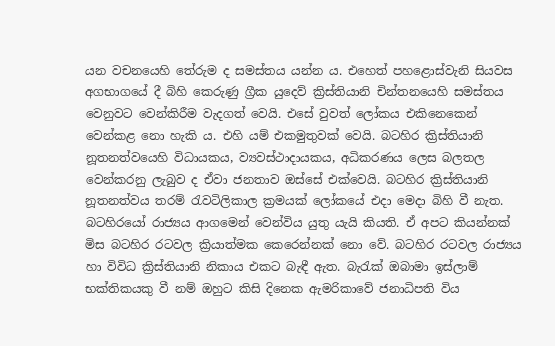යන වචනයෙහි තේරුම ද සමස්තය යන්න ය. එහෙත් පහළොස්වැනි සියවස අගභාගයේ දී බිහි කෙරුණු ග්‍රීක යුදෙව් ක්‍රිස්තියානි චින්තනයෙහි සමස්තය වෙනුවට වෙන්කිරීම වැදගත් වෙයි. එසේ වුවත් ලෝකය එකිනෙකෙන් වෙන්කළ නො හැකි ය. එහි යම් එකමුතුවක් වෙයි. බටහිර ක්‍රිස්තියානි නූතනත්වයෙහි විධායකය, ව්‍යවස්ථාදායකය, අධිකරණය ලෙස බලතල වෙන්කරනු ලැබුව ද ඒවා ජනතාව ඔස්සේ එක්වෙයි. බටහිර ක්‍රිස්තියානි නූතනත්වය තරම් රැවටිලිකාල ක්‍රමයක් ලෝකයේ එදා මෙදා බිහි වී නැත. බටහිරයෝ රාජ්‍යය ආගමෙන් වෙන්විය යුතු යැයි කියති. ඒ අපට කියන්නක් මිස බටහිර රටවල ක්‍රියාත්මක කෙරෙන්නක් නො වේ. බටහිර රටවල රාජ්‍යය හා විවිධ ක්‍රිස්තියානි නිකාය එකට බැඳී ඇත. බැරැක් ඔබාමා ඉස්ලාම් භක්තිකයකු වී නම් ඔහුට කිසි දිනෙක ඇමරිකාවේ ජනාධිපති විය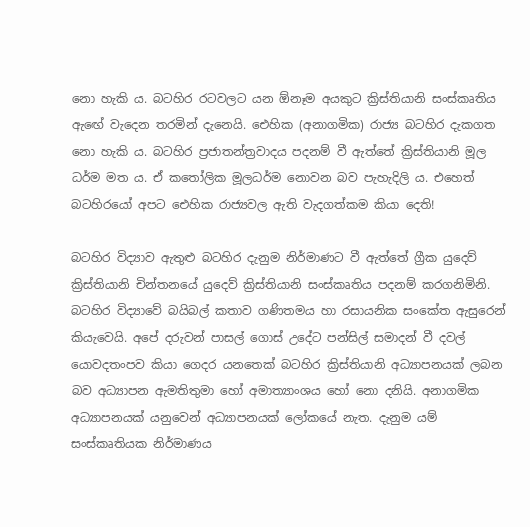නො හැකි ය. බටහිර රටවලට යන ඕනෑම අයකුට ක්‍රිස්තියානි සංස්කෘතිය ඇඟේ වැදෙන තරමින් දැනෙයි. ඓහික (අනාගමික) රාජ්‍ය බටහිර දැකගත නො හැකි ය. බටහිර ප්‍රජාතන්ත්‍රවාදය පදනම් වී ඇත්තේ ක්‍රිස්තියානි මූල ධර්ම මත ය. ඒ කතෝලික මූලධර්ම නොවන බව පැහැදිලි ය. එහෙත් බටහිරයෝ අපට ඓහික රාජ්‍යවල ඇති වැදගත්කම කියා දෙති!

බටහිර විද්‍යාව ඇතුළු බටහිර දැනුම නිර්මාණට වී ඇත්තේ ග්‍රීක යුදෙව් ක්‍රිස්තියානි චින්තනයේ යුදෙව් ක්‍රිස්තියානි සංස්කෘතිය පදනම් කරගනිමිනි. බටහිර විද්‍යාවේ බයිබල් කතාව ගණිතමය හා රසායනික සංකේත ඇසුරෙන් කියැවෙයි. අපේ දරුවන් පාසල් ගොස් උදේට පන්සිල් සමාදන් වී දවල් යොවදතංපව කියා ගෙදර යනතෙක් බටහිර ක්‍රිස්තියානි අධ්‍යාපනයක් ලබන බව අධ්‍යාපන ඇමතිතුමා හෝ අමාත්‍යාංශය හෝ නො දනියි. අනාගමික අධ්‍යාපනයක් යනුවෙන් අධ්‍යාපනයක් ලෝකයේ නැත. දැනුම යම් සංස්කෘතියක නිර්මාණය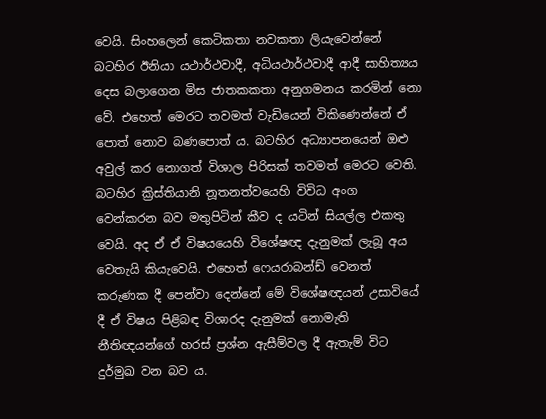වෙයි. සිංහලෙන් කෙටිකතා නවකතා ලියැවෙන්නේ බටහිර ඊනියා යථාර්ථවාදී, අධියථාර්ථවාදී ආදී සාහිත්‍යය දෙස බලාගෙන මිස ජාතකකතා අනුගමනය කරමින් නො වේ. එහෙත් මෙරට තවමත් වැඩියෙන් විකිණෙන්නේ ඒ පොත් නොව බණපොත් ය. බටහිර අධ්‍යාපනයෙන් ඔළු අවුල් කර නොගත් විශාල පිරිසක් තවමත් මෙරට වෙති. බටහිර ක්‍රිස්තියානි නූතනත්වයෙහි විවිධ අංග වෙන්කරන බව මතුපිටින් කීව ද යටින් සියල්ල එකතු වෙයි. අද ඒ ඒ විෂයයෙහි විශේෂඥ දැනුමක් ලැබූ අය වෙතැයි කියැවෙයි. එහෙත් ෆෙයරාබන්ඩ් වෙනත් කරුණක දී පෙන්වා දෙන්නේ මේ විශේෂඥයන් උසාවියේ දී ඒ විෂය පිළිබඳ විශාරද දැනුමක් නොමැති නීතිඥයන්ගේ හරස් ප්‍රශ්න ඇසීම්වල දී ඇතැම් විට දුර්මුඛ වන බව ය.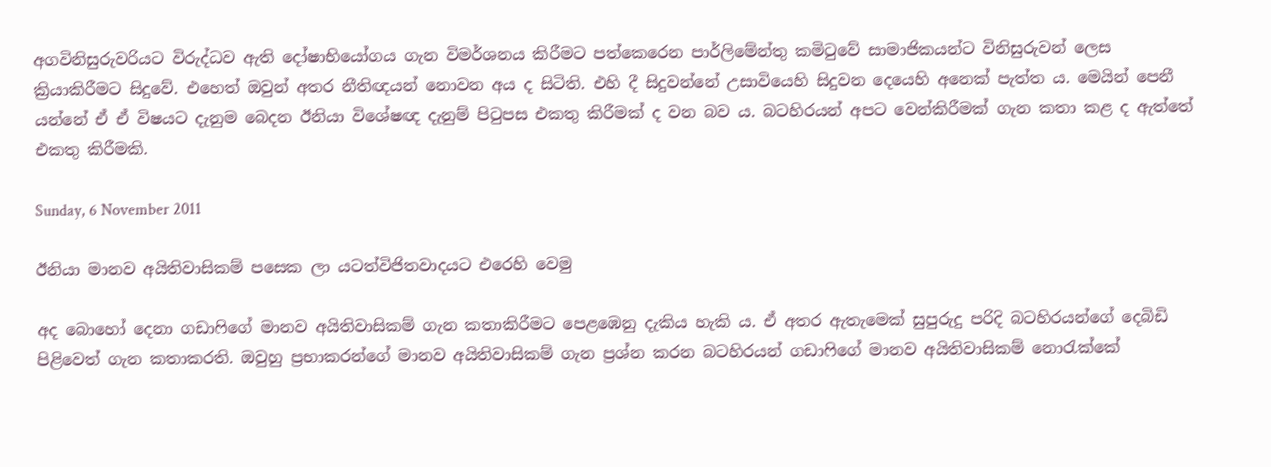අගවිනිසුරුවරියට විරුද්ධව ඇති දෝෂාභියෝගය ගැන විමර්ශනය කිරීමට පත්කෙරෙන පාර්ලිමේන්තු කමිටුවේ සාමාජිකයන්ට විනිසුරුවන් ලෙස ක්‍රියාකිරීමට සිදුවේ. එහෙත් ඔවුන් අතර නීතිඥයන් නොවන අය ද සිටිති. එහි දී සිදුවන්නේ උසාවියෙහි සිදුවන දෙයෙහි අනෙක් පැත්ත ය. මෙයින් පෙනී යන්නේ ඒ ඒ විෂයට දැනුම බෙදන ඊනියා විශේෂඥ දැනුම් පිටුපස එකතු කිරීමක් ද වන බව ය. බටහිරයන් අපට වෙන්කිරීමක් ගැන කතා කළ ද ඇත්තේ එකතු කිරීමකි.

Sunday, 6 November 2011

ඊනියා මානව අයිතිවාසිකම් පසෙක ලා යටත්විජිතවාදයට එරෙහි වෙමු

අද බොහෝ දෙනා ගඩාෆිගේ මානව අයිතිවාසිකම් ගැන කතාකිරීමට පෙළඹෙනු දැකිය හැකි ය. ඒ අතර ඇතැමෙක් සුපුරුදු පරිදි බටහිරයන්ගේ දෙබිඩි පිළිවෙත් ගැන කතාකරති. ඔවුහු ප්‍රභාකරන්ගේ මානව අයිතිවාසිකම් ගැන ප්‍රශ්න කරන බටහිරයන් ගඩාෆිගේ මානව අයිතිවාසිකම් නොරැක්කේ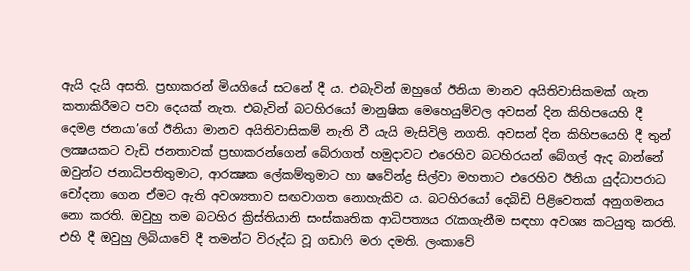ඇයි දැයි අසති. ප්‍රභාකරන් මියගියේ සටනේ දී ය. එබැවින් ඔහුගේ ඊනියා මානව අයිතිවාසිකමක් ගැන කතාකිරීමට පවා දෙයක් නැත. එබැවින් බටහිරයෝ මානුෂික මෙහෙයුම්වල අවසන් දින කිහිපයෙහි දී දෙමළ ජනයා’ගේ ඊනියා මානව අයිතිවාසිකම් නැති වී යැයි මැසිවිලි නගති. අවසන් දින කිහිපයෙහි දී තුන් ලක්‍ෂයකට වැඩි ජනතාවක් ප්‍රභාකරන්ගෙන් බේරාගත් හමුදාවට එරෙහිව බටහිරයන් බේගල් ඇද බාන්නේ ඔවුන්ට ජනාධිපතිතුමාට, ආරක්‍ෂක ලේකම්තුමාට හා ෂවේන්ද්‍ර සිල්වා මහතාට එරෙහිව ඊනියා යුද්ධාපරාධ චෝදනා ගෙන ඒමට ඇති අවශ්‍යතාව සඟවාගත නොහැකිව ය. බටහිරයෝ දෙබිඩි පිළිවෙතක් අනුගමනය නො කරති. ඔවුහු තම බටහිර ක්‍රිස්තියානි සංස්කෘතික ආධිපත්‍යය රැකගැනීම සඳහා අවශ්‍ය කටයුතු කරති. එහි දී ඔවුහු ලිබියාවේ දී තමන්ට විරුද්ධ වූ ගඩාෆි මරා දමති. ලංකාවේ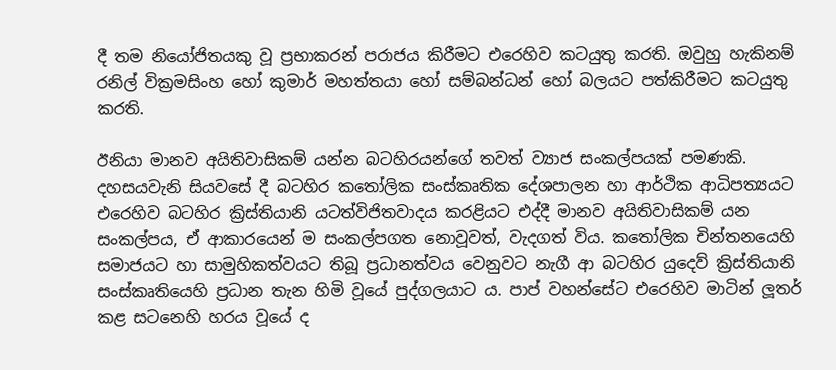දී තම නියෝජිතයකු වූ ප්‍රභාකරන් පරාජය කිරීමට එරෙහිව කටයුතු කරති. ඔවුහු හැකිනම් රනිල් වික්‍රමසිංහ හෝ කුමාර් මහත්තයා හෝ සම්බන්ධන් හෝ බලයට පත්කිරීමට කටයුතු කරති.

ඊනියා මානව අයිතිවාසිකම් යන්න බටහිරයන්ගේ තවත් ව්‍යාජ සංකල්පයක් පමණකි. දහසයවැනි සියවසේ දී බටහිර කතෝලික සංස්කෘතික දේශපාලන හා ආර්ථික ආධිපත්‍යයට එරෙහිව බටහිර ක්‍රිස්තියානි යටත්විජිතවාදය කරළියට එද්දී මානව අයිතිවාසිකම් යන සංකල්පය, ඒ ආකාරයෙන් ම සංකල්පගත නොවූවත්, වැදගත් විය. කතෝලික චින්තනයෙහි සමාජයට හා සාමුහිකත්වයට තිබූ ප්‍රධානත්වය වෙනුවට නැගී ආ බටහිර යුදෙව් ක්‍රිස්තියානි සංස්කෘතියෙහි ප්‍රධාන තැන හිමි වූයේ පුද්ගලයාට ය. පාප් වහන්සේට එරෙහිව මාටින් ලූතර් කළ සටනෙහි හරය වූයේ ද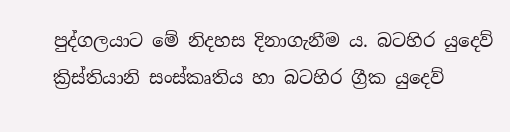පුද්ගලයාට මේ නිදහස දිනාගැනීම ය. බටහිර යුදෙව් ක්‍රිස්තියානි සංස්කෘතිය හා බටහිර ග්‍රීක යුදෙව්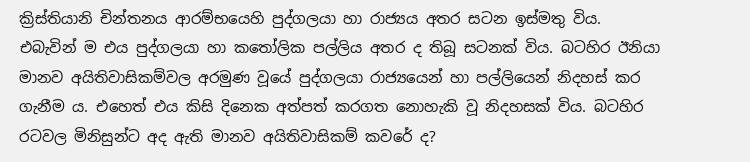ක්‍රිස්තියානි චින්තනය ආරම්භයෙහි පුද්ගලයා හා රාජ්‍යය අතර සටන ඉස්මතු විය. එබැවින් ම එය පුද්ගලයා හා කතෝලික පල්ලිය අතර ද තිබූ සටනක් විය. බටහිර ඊනියා මානව අයිතිවාසිකම්වල අරමුණ වූයේ පුද්ගලයා රාජ්‍යයෙන් හා පල්ලියෙන් නිදහස් කර ගැනීම ය. එහෙත් එය කිසි දිනෙක අත්පත් කරගත නොහැකි වූ නිදහසක් විය. බටහිර රටවල මිනිසුන්ට අද ඇති මානව අයිතිවාසිකම් කවරේ ද?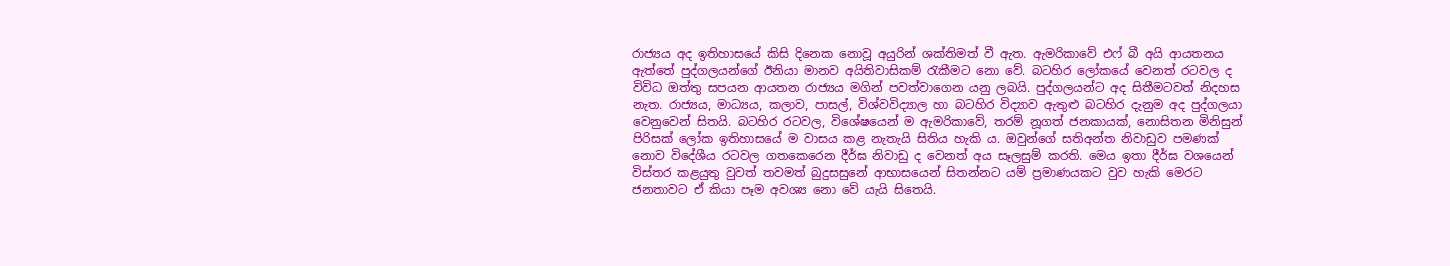රාජ්‍යය අද ඉතිහාසයේ කිසි දිනෙක නොවූ අයුරින් ශක්තිමත් වී ඇත. ඇමරිකාවේ එෆ් බී අයි ආයතනය ඇත්තේ පුද්ගලයන්ගේ ඊනියා මානව අයිතිවාසිකම් රැකීමට නො වේ. බටහිර ලෝකයේ වෙනත් රටවල ද විවිධ ඔත්තු සපයන ආයතන රාජ්‍යය මගින් පවත්වාගෙන යනු ලබයි. පුද්ගලයන්ට අද සිතීමටවත් නිදහස නැත. රාජ්‍යය, මාධ්‍යය, කලාව, පාසල්, විශ්වවිද්‍යාල හා බටහිර විද්‍යාව ඇතුළු බටහිර දැනුම අද පුද්ගලයා වෙනුවෙන් සිතයි. බටහිර රටවල, විශේෂයෙන් ම ඇමරිකාවේ, තරම් නූගත් ජනකායක්, නොසිතන මිනිසුන් පිරිසක් ලෝක ඉතිහාසයේ ම වාසය කළ නැතැයි සිතිය හැකි ය. ඔවුන්ගේ සතිඅන්ත නිවාඩුව පමණක් නොව විදේශීය රටවල ගතකෙරෙන දීර්ඝ නිවාඩු ද වෙනත් අය සෑලසුම් කරති. මෙය ඉතා දීර්ඝ වශයෙන් විස්තර කළයුතු වුවත් තවමත් බුදුසසුනේ ආභාසයෙන් සිතන්නට යම් ප්‍රමාණයකට වුව හැකි මෙරට ජනතාවට ඒ කියා පෑම අවශ්‍ය නො වේ යැයි සිතෙයි.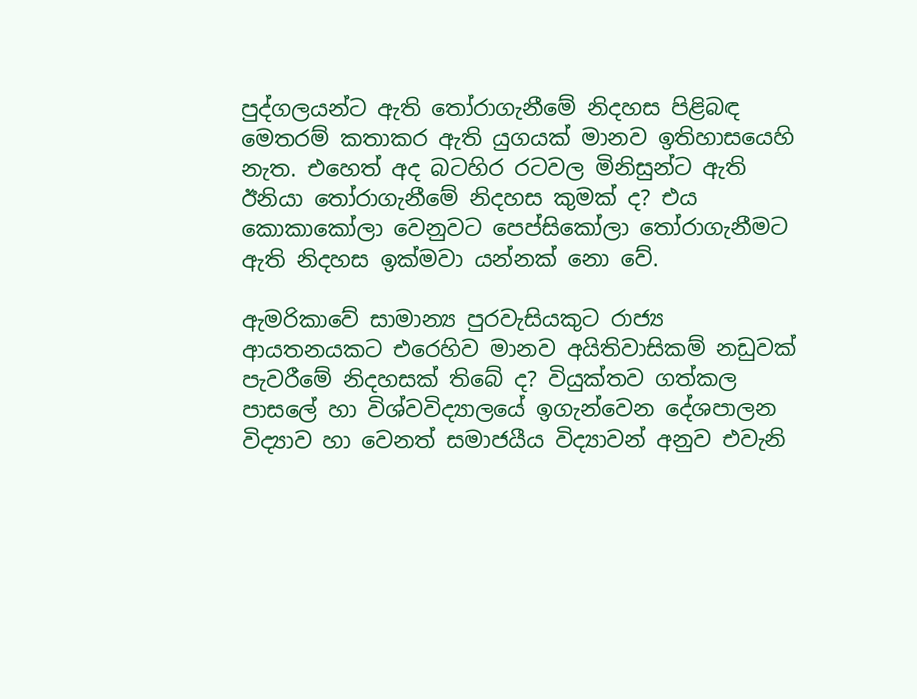පුද්ගලයන්ට ඇති තෝරාගැනීමේ නිදහස පිළිබඳ මෙතරම් කතාකර ඇති යුගයක් මානව ඉතිහාසයෙහි නැත. එහෙත් අද බටහිර රටවල මිනිසුන්ට ඇති ඊනියා තෝරාගැනීමේ නිදහස කුමක් ද? එය කොකාකෝලා වෙනුවට පෙප්සිකෝලා තෝරාගැනීමට ඇති නිදහස ඉක්මවා යන්නක් නො වේ.

ඇමරිකාවේ සාමාන්‍ය පුරවැසියකුට රාජ්‍ය ආයතනයකට එරෙහිව මානව අයිතිවාසිකම් නඩුවක් පැවරීමේ නිදහසක් තිබේ ද? වියුක්තව ගත්කල පාසලේ හා විශ්වවිද්‍යාලයේ ඉගැන්වෙන දේශපාලන විද්‍යාව හා වෙනත් සමාජයීය විද්‍යාවන් අනුව එවැනි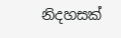නිදහසක්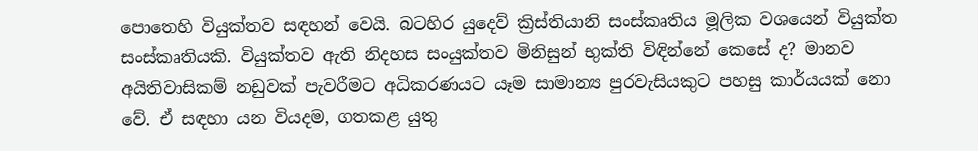පොතෙහි වියුක්තව සඳහන් වෙයි. බටහිර යුදෙව් ක්‍රිස්තියානි සංස්කෘතිය මූලික වශයෙන් වියුක්ත සංස්කෘතියකි. වියුක්තව ඇති නිදහස සංයුක්තව මිනිසුන් භුක්ති විඳින්නේ කෙසේ ද? මානව අයිතිවාසිකම් නඩුවක් පැවරීමට අධිකරණයට යෑම සාමාන්‍ය පුරවැසියකුට පහසු කාර්යයක් නො වේ. ඒ සඳහා යන වියදම, ගතකළ යුතු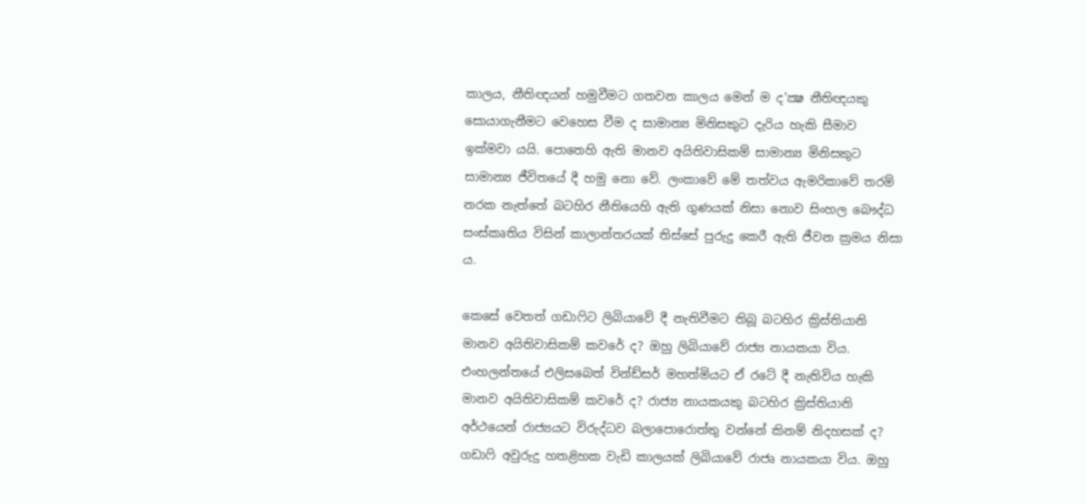කාලය, නීතිඥයන් හමුවීමට ගතවන කාලය මෙන් ම ද’ක්‍ෂ නීතිඥයකු සොයාගැනීමට වෙහෙස වීම ද සාමාන්‍ය මිනිසකුට දැරිය හැකි සීමාව ඉක්මවා යයි. පොතෙහි ඇති මානව අයිතිවාසිකම් සාමාන්‍ය මිනිසකුට සාමාන්‍ය ජීවිතයේ දී හමු නො වේ. ලංකාවේ මේ තත්වය ඇමරිකාවේ තරම් නරක නැත්තේ බටහිර නීතියෙහි ඇති ගුණයක් නිසා නොව සිංහල බෞද්ධ සංස්කෘතිය විසින් කාලාන්තරයක් තිස්සේ පුරුදු කෙරී ඇති ජීවන ක්‍රමය නිසා ය.

කෙසේ වෙතත් ගඩාෆිට ලිබියාවේ දී නැතිවීමට තිබූ බටහිර ක්‍රිස්තියානි මානව අයිතිවාසිකම් කවරේ ද? ඔහු ලිබියාවේ රාජ්‍ය නායකයා විය. එංහලන්තයේ එලිසබෙත් වින්ඩ්සර් මහත්මියට ඒ රටේ දී නැතිවිය හැකි මානව අයිතිවාසිකම් කවරේ ද? රාජ්‍ය නායකයකු බටහිර ක්‍රිස්තියානි අර්ථයෙන් රාජ්‍යයට විරුද්ධව බලාපොරොත්තු වන්නේ කිනම් නිදහසක් ද? ගඩාෆි අවුරුදු හතළිහක වැඩි කාලයක් ලිබියාවේ රාජෘ නායකයා විය. ඔහු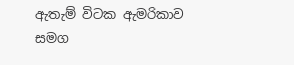ඇතැම් විටක ඇමරිකාව සමග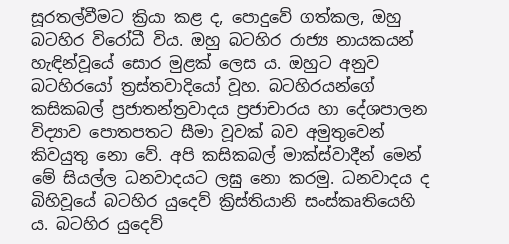සූරතල්වීමට ක්‍රියා කළ ද, පොදුවේ ගත්කල, ඔහු බටහිර විරෝධී විය. ඔහු බටහිර රාජ්‍ය නායකයන් හැඳින්වූයේ සොර මුළක් ලෙස ය. ඔහුට අනුව බටහිරයෝ ත්‍රස්තවාදියෝ වූහ. බටහිරයන්ගේ කසිකබල් ප්‍රජාතන්ත්‍රවාදය ප්‍රජාචාරය හා දේශපාලන විද්‍යාව පොතපතට සීමා වූවක් බව අමුතුවෙන් කිවයුතු නො වේ. අපි කසිකබල් මාක්ස්වාදීන් මෙන් මේ සියල්ල ධනවාදයට ලඝු නො කරමු. ධනවාදය ද බිහිවූයේ බටහිර යුදෙව් ක්‍රිස්තියානි සංස්කෘතියෙහි ය. බටහිර යුදෙව්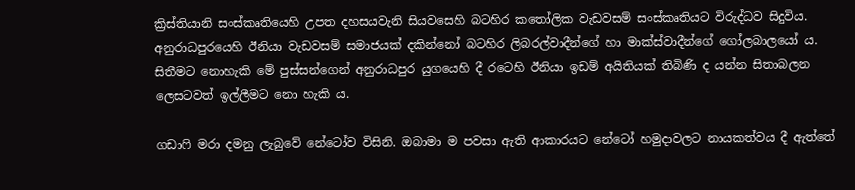ක්‍රිස්තියානි සංස්කෘතියෙහි උපත දහසයවැනි සියවසෙහි බටහිර කතෝලික වැඩවසම් සංස්කෘතියට විරුද්ධව සිදුවිය. අනුරාධපුරයෙහි ඊනියා වැඩවසම් සමාජයක් දකින්නෝ බටහිර ලිබරල්වාදීන්ගේ හා මාක්ස්වාදීන්ගේ ගෝලබාලයෝ ය. සිතීමට නොහැකි මේ පුස්සන්ගෙන් අනුරාධපුර යුගයෙහි දී රටෙහි ඊනියා ඉඩම් අයිතියක් තිබිණි ද යන්න සිතාබලන ලෙසටවත් ඉල්ලීමට නො හැකි ය.

ගඩාෆි මරා දමනු ලැබුවේ නේටෝව විසිනි. ඔබාමා ම පවසා ඇති ආකාරයට නේටෝ හමුදාවලට නායකත්වය දී ඇත්තේ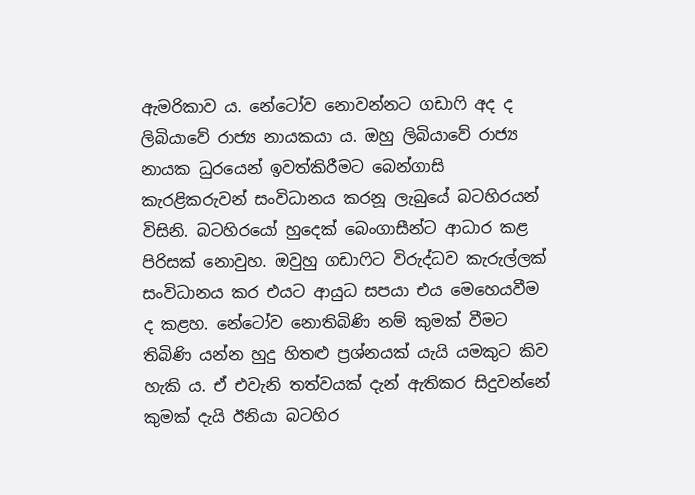ඇමරිකාව ය. නේටෝව නොවන්නට ගඩාෆි අද ද ලිබියාවේ රාජ්‍ය නායකයා ය. ඔහු ලිබියාවේ රාජ්‍ය නායක ධුරයෙන් ඉවත්කිරීමට බෙන්ගාසි කැරළිකරුවන් සංවිධානය කරනූ ලැබුයේ බටහිරයන් විසිනි. බටහිරයෝ හුදෙක් බෙංගාසීන්ට ආධාර කළ පිරිසක් නොවුහ. ඔවුහු ගඩාෆිට විරුද්ධව කැරුල්ලක් සංවිධානය කර එයට ආයුධ සපයා එය මෙහෙයවීම ද කළහ. නේටෝව නොතිබිණි නම් කුමක් වීමට තිබිණි යන්න හුදු හිතළු ප්‍රශ්නයක් යැයි යමකුට කිව හැකි ය. ඒ එවැනි තත්වයක් දැන් ඇතිකර සිදුවන්නේ කුමක් දැයි ඊනියා බටහිර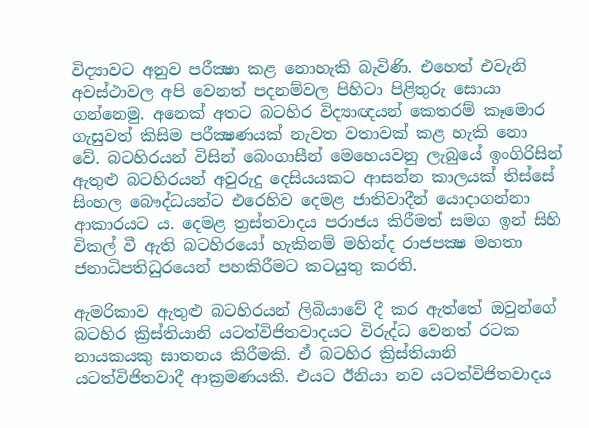විද්‍යාවට අනුව පරීක්‍ෂා කළ නොහැකි බැවිණි. එහෙත් එවැනි අවස්ථාවල අපි වෙනත් පදනම්වල පිහිටා පිළිතුරු සොයා ගන්නෙමු. අනෙක් අතට බටහිර විද්‍යාඥයන් කෙතරම් කෑමොර ගැසුවත් කිසිම පරීක්‍ෂණයක් නැවත වතාවක් කළ හැකි නො වේ. බටහිරයන් විසින් බෙංගාසීන් මෙහෙයවනු ලැබුයේ ඉංගිරිසින් ඇතුළු බටහිරයන් අවුරුදු දෙසියයකට ආසන්න කාලයක් තිස්සේ සිංහල බෞද්ධයන්ට එරෙහිව දෙමළ ජාතිවාදීන් යොදාගන්නා ආකාරයට ය. දෙමළ ත්‍රස්තවාදය පරාජය කිරීමත් සමග ඉන් සිහි විකල් වී ඇති බටහිරයෝ හැකිනම් මහින්ද රාජපක්‍ෂ මහතා ජනාධිපතිධුරයෙන් පහකිරීමට කටයුතු කරති.

ඇමරිකාව ඇතුළු බටහිරයන් ලිබියාවේ දී කර ඇත්තේ ඔවුන්ගේ බටහිර ක්‍රිස්තියානි යටත්විජිතවාදයට විරුද්ධ වෙනත් රටක නායකයකු ඝාතනය කිරීමකි. ඒ බටහිර ක්‍රිස්තියානි යටත්විජිතවාදී ආක්‍රමණයකි. එයට ඊනියා නව යටත්විජිතවාදය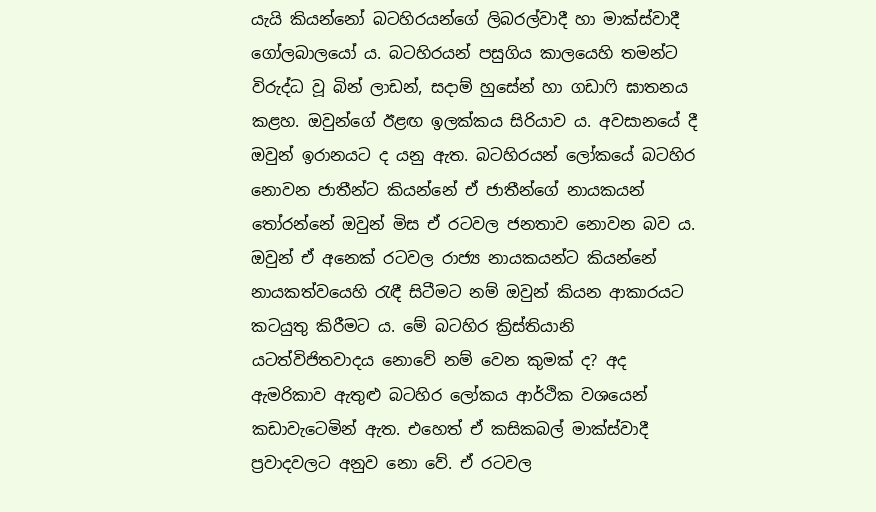යැයි කියන්නෝ බටහිරයන්ගේ ලිබරල්වාදී හා මාක්ස්වාදී ගෝලබාලයෝ ය. බටහිරයන් පසුගිය කාලයෙහි තමන්ට විරුද්ධ වූ බින් ලාඩන්, සදාම් හුසේන් හා ගඩාෆි ඝාතනය කළහ. ඔවුන්ගේ ඊළඟ ඉලක්කය සිරියාව ය. අවසානයේ දී ඔවුන් ඉරානයට ද යනු ඇත. බටහිරයන් ලෝකයේ බටහිර නොවන ජාතීන්ට කියන්නේ ඒ ජාතීන්ගේ නායකයන් තෝරන්නේ ඔවුන් මිස ඒ රටවල ජනතාව නොවන බව ය. ඔවුන් ඒ අනෙක් රටවල රාජ්‍ය නායකයන්ට කියන්නේ නායකත්වයෙහි රැඳී සිටීමට නම් ඔවුන් කියන ආකාරයට කටයුතු කිරීමට ය. මේ බටහිර ක්‍රිස්තියානි යටත්විජිතවාදය නොවේ නම් වෙන කුමක් ද? අද ඇමරිකාව ඇතුළු බටහිර ලෝකය ආර්ථික වශයෙන් කඩාවැටෙමින් ඇත. එහෙත් ඒ කසිකබල් මාක්ස්වාදී ප්‍රවාදවලට අනුව නො වේ. ඒ රටවල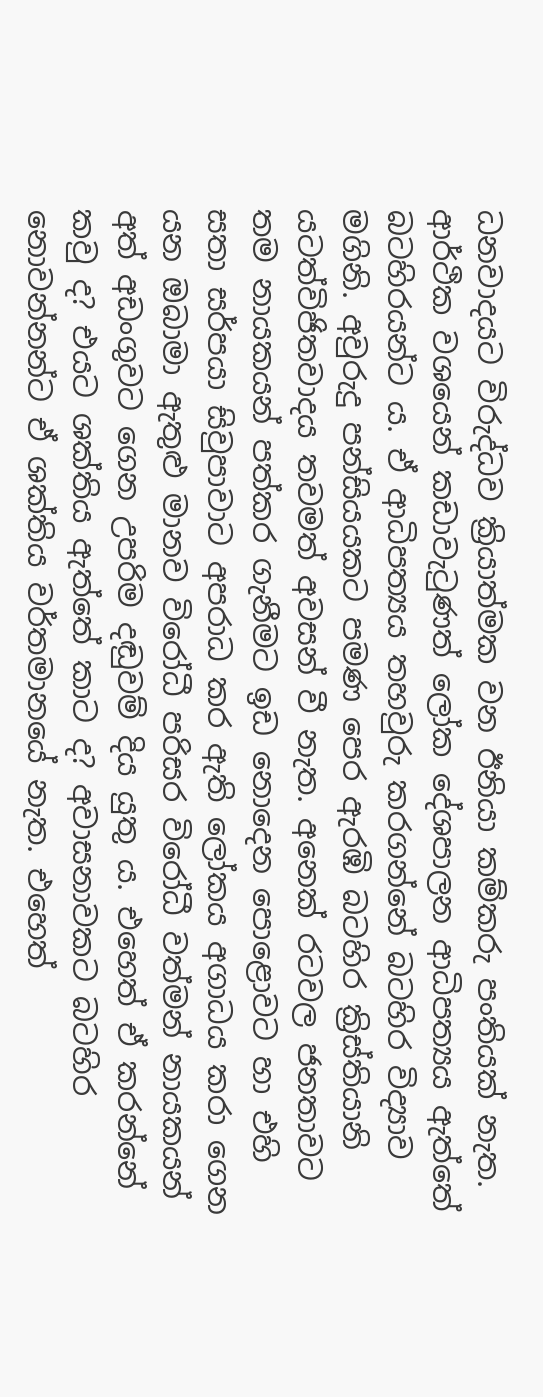ධනවාදයට විරුද්ධව ක්‍රියාත්මක වන ඊනියා කම්කරු පංතියක් නැත. ආර්ථික වශයෙන් කඩාවැටුණත් ලෝක දේශපාලන ආධිපත්‍යය ඇත්තේ බටහිරයන්ට ය. ඒ ආධිපත්‍යය තහවුරු කරගන්නේ බටහිර විද්‍යාව මගිනි. අවුරුදු පන්සියයකට පමණ පෙර ඇරඹි බටහිර ක්‍රිස්තියානි යටත්විජිතවාදය තවමත් අවසන් වී නැත. අනෙක් රටවල ජනතාවට තම නායකයන් පත්කර ගැනීමට ඉඩ නොදෙන පොළොවට හා එහි සතා සර්පයා සිවුපාවාට අපරාධ කර ඇති ලෝකය අගාධය කරා ගෙන යන ඔබාමා ඇතුළු මානව විරෝධී පරිසර විරෝධී වත්මන් නායකයන් අත් අඩංගුවට ගෙන උපරිම දඬුවම් දිය යුතු ය. එහෙත් ඒ කරන්නේ කවු ද? එයට ශක්තිය ඇත්තේ කාට ද? අවාසනාවකට බටහිර නොවන්නන්ට ඒ ශක්තිය වර්තමානයේ නැත. එහෙත්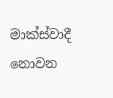මාක්ස්වාදී නොවන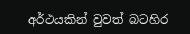අර්ථයකින් වුවත් බටහිර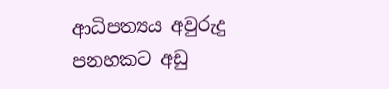ආධිපත්‍යය අවුරුදු පනහකට අඩු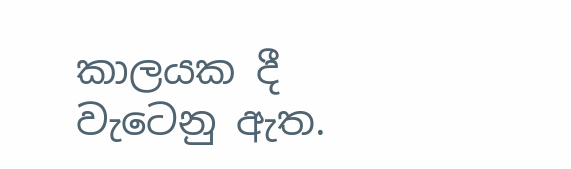කාලයක දී වැටෙනු ඇත.